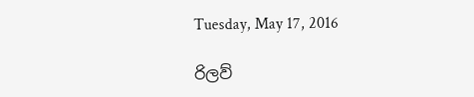Tuesday, May 17, 2016

රිලව්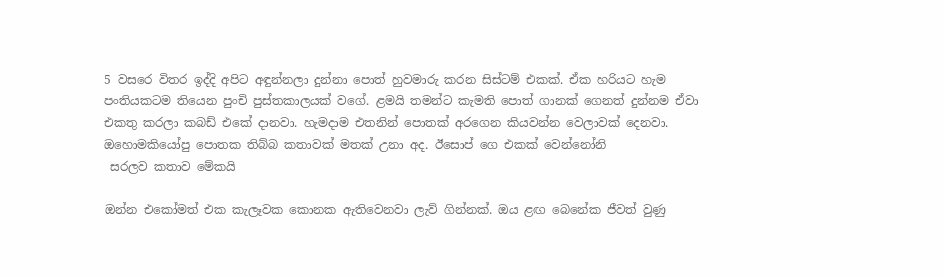5 වසරෙ විතර ඉද්දි අපිට අඳුන්නලා දුන්නා පොත් හුවමාරු කරන සිස්ටම් එකක්. ඒක හරියට හැම පංතියකටම තියෙන පුංචි පුස්තකාලයක් වගේ. ළමයි තමන්ට කැමති පොත් ගානක් ගෙනත් දුන්නම ඒවා එකතු කරලා කබඩ් එකේ දානවා. හැමදාම එතනින් පොතක් අරගෙන කියවන්න වෙලාවක් දෙනවා.
ඔහොමකියෝපු පොතක තිබ්බ කතාවක් මතක් උනා අද. ඊසොප් ගෙ එකක් වෙන්නෝනි
 සරලව කතාව මේකයි

ඔන්න එකෝමත් එක කැලෑවක කොනක ඇතිවෙනවා ලැව් ගින්නක්. ඔය ළඟ බෙනේක ජීවත් වුණු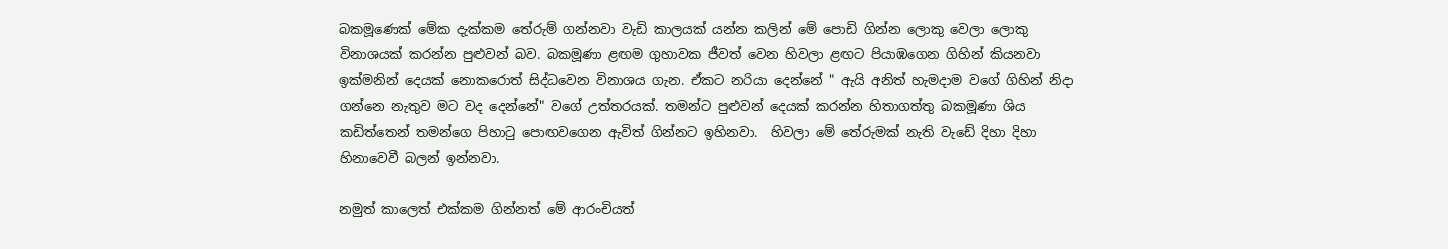බකමූණෙක් මේක දැක්කම තේරුම් ගන්නවා වැඩි කාලයක් යන්න කලින් මේ පොඩි ගින්න ලොකු වෙලා ලොකු විනාශයක් කරන්න පුළුවන් බව. බකමූණා ළඟම ගුහාවක ජීවත් වෙන හිවලා ළඟට පියාඹගෙන ගිහින් කියනවා ඉක්මනින් දෙයක් නොකරොත් සිද්ධවෙන විනාශය ගැන. ඒකට නරියා දෙන්නේ " ඇයි අනිත් හැමදාම වගේ ගිහින් නිදා ගන්නෙ නැතුව මට වද දෙන්නේ" වගේ උත්තරයක්. තමන්ට පුළුවන් දෙයක් කරන්න හිතාගත්තු බකමූණා ශිය කඩිත්තෙන් තමන්ගෙ පිහාටු පොඟවගෙන ඇවිත් ගින්නට ඉහිනවා.  හිවලා මේ තේරුමක් නැති වැඩේ දිහා දිහා හිනාවෙවී බලන් ඉන්නවා.

නමුත් කාලෙත් එක්කම ගින්නත් මේ ආරංචියත්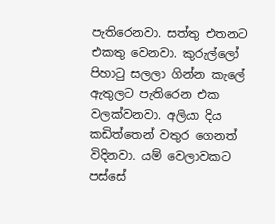පැතිරෙනවා. සත්තු එතනට එකතු වෙනවා. කුරුල්ලෝ පිහාටු සලලා ගින්න කැලේ ඇතුලට පැතිරෙන එක වලක්වනවා. අලියා දිය කඩිත්තෙන් වතුර ගෙනත් විදිනවා. යම් වෙලාවකට පස්සේ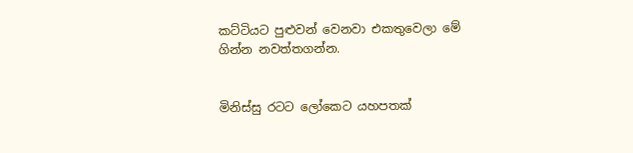කට්ටියට පුළුවන් වෙනවා එකතුවෙලා මේ ගින්න නවත්තගන්න.


මිනිස්සු රටට ලෝකෙට යහපතක්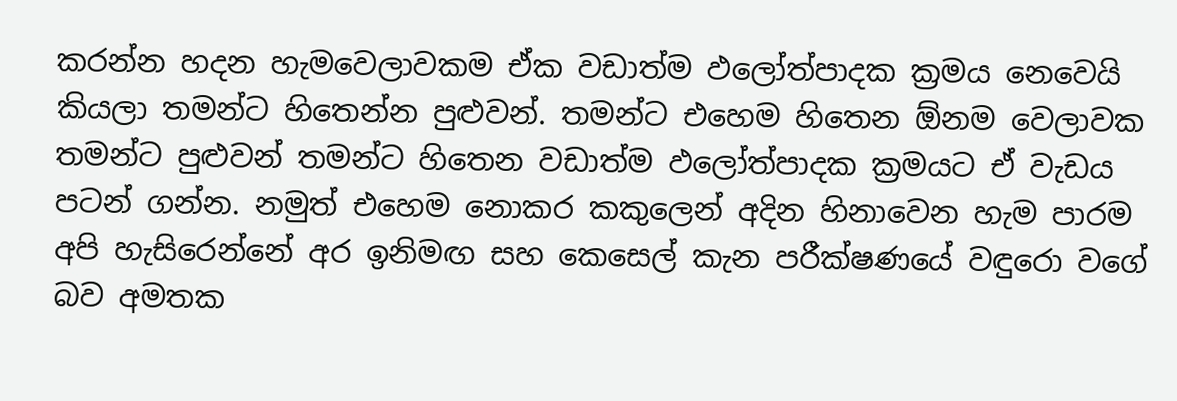කරන්න හදන හැමවෙලාවකම ඒක වඩාත්ම ඵලෝත්පාදක ක්‍රමය නෙවෙයි කියලා තමන්ට හිතෙන්න පුළුවන්. තමන්ට එහෙම හිතෙන ඕනම වෙලාවක තමන්ට පුළුවන් තමන්ට හිතෙන වඩාත්ම ඵලෝත්පාදක ක්‍රමයට ඒ වැඩය පටන් ගන්න. නමුත් එහෙම නොකර කකුලෙන් අදින හිනාවෙන හැම පාරම  අපි හැසිරෙන්නේ අර ඉනිමඟ සහ කෙසෙල් කැන පරීක්ෂණයේ වඳුරො වගේ බව අමතක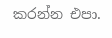කරන්න එපා.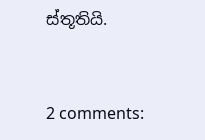ස්තූතියි.


2 comments: